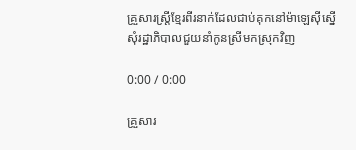គ្រួសារស្ត្រីខ្មែរពីរនាក់ដែលជាប់គុកនៅម៉ាឡេស៊ីស្នើសុំរដ្ឋាភិបាលជួយនាំកូនស្រីមកស្រុកវិញ

0:00 / 0:00

គ្រួសារ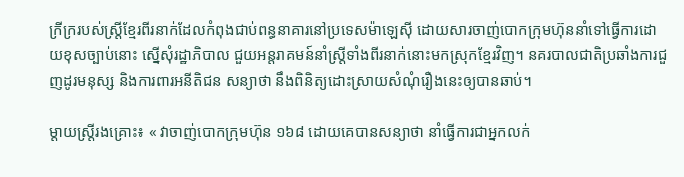ក្រីក្ររបស់ស្ត្រីខ្មែរពីរនាក់ដែលកំពុងជាប់ពន្ធនាគារនៅប្រទេសម៉ាឡេស៊ី ដោយសារចាញ់បោកក្រុមហ៊ុននាំទៅធ្វើការដោយខុសច្បាប់នោះ ស្នើសុំរដ្ឋាភិបាល ជួយអន្តរាគមន៍នាំស្ត្រីទាំងពីរនាក់នោះមកស្រុកខ្មែរវិញ។ នគរបាលជាតិប្រឆាំងការជួញដូរមនុស្ស និងការពារអនីតិជន សន្យាថា នឹងពិនិត្យដោះស្រាយសំណុំរឿងនេះឲ្យបានឆាប់។

ម្ដាយស្ត្រីរងគ្រោះ៖ « វាចាញ់បោកក្រុមហ៊ុន ១៦៨ ដោយគេបានសន្យាថា នាំធ្វើការជាអ្នកលក់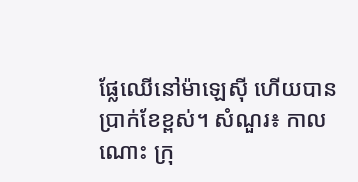ផ្លែឈើនៅម៉ាឡេស៊ី ហើយបានប្រាក់ខែខ្ពស់។ សំណួរ៖ កាលណោះ ក្រុ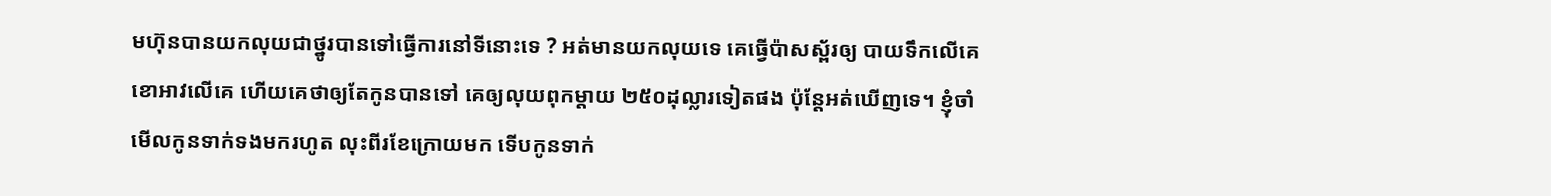មហ៊ុនបានយកលុយជាថ្នូរបានទៅធ្វើការនៅទីនោះទេ ? អត់មានយកលុយទេ គេធ្វើប៉ាសស្ព័រឲ្យ បាយទឹកលើគេ ខោអាវលើគេ ហើយគេថាឲ្យតែកូនបានទៅ គេឲ្យលុយពុកម្តាយ ២៥០ដុល្លារទៀតផង ប៉ុន្តែអត់ឃើញទេ។ ខ្ញុំចាំមើលកូនទាក់ទងមករហូត លុះពីរខែក្រោយមក ទើបកូនទាក់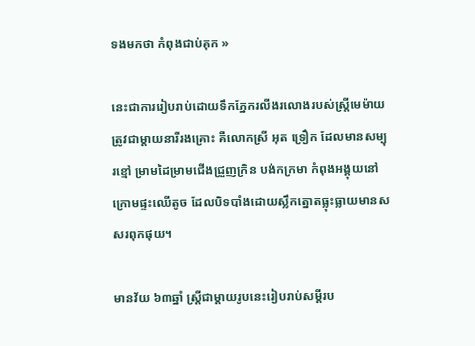ទងមកថា កំពុងជាប់គុក »

នេះជាការរៀបរាប់ដោយទឹកភ្នែករលីងរលោងរបស់ស្ត្រីមេម៉ាយត្រូវជាម្តាយនារីរងគ្រោះ គឺលោកស្រី អុត ទ្រឿក ដែលមានសម្បុរខ្មៅ ម្រាមដៃម្រាមជើងជ្រួញក្រិន បង់កក្រមា កំពុងអង្គុយនៅក្រោមផ្ទះឈើតូច ដែលបិទបាំងដោយស្លឹកត្នោតធ្លុះធ្លាយមានសសរពុកផុយ។

មានវ័យ ៦៣ឆ្នាំ ស្ត្រីជាម្តាយរូបនេះរៀបរាប់សម្ដីរប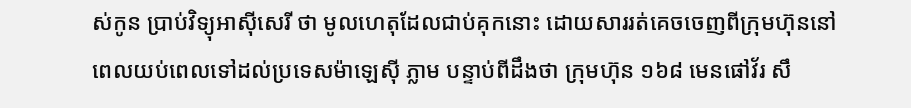ស់កូន ប្រាប់វិទ្យុអាស៊ីសេរី ថា មូលហេតុដែលជាប់គុកនោះ ដោយសាររត់គេចចេញពីក្រុមហ៊ុននៅពេលយប់ពេលទៅដល់ប្រទេសម៉ាឡេស៊ី ភ្លាម បន្ទាប់ពីដឹងថា ក្រុមហ៊ុន ១៦៨ មេនផៅវ័រ សឹ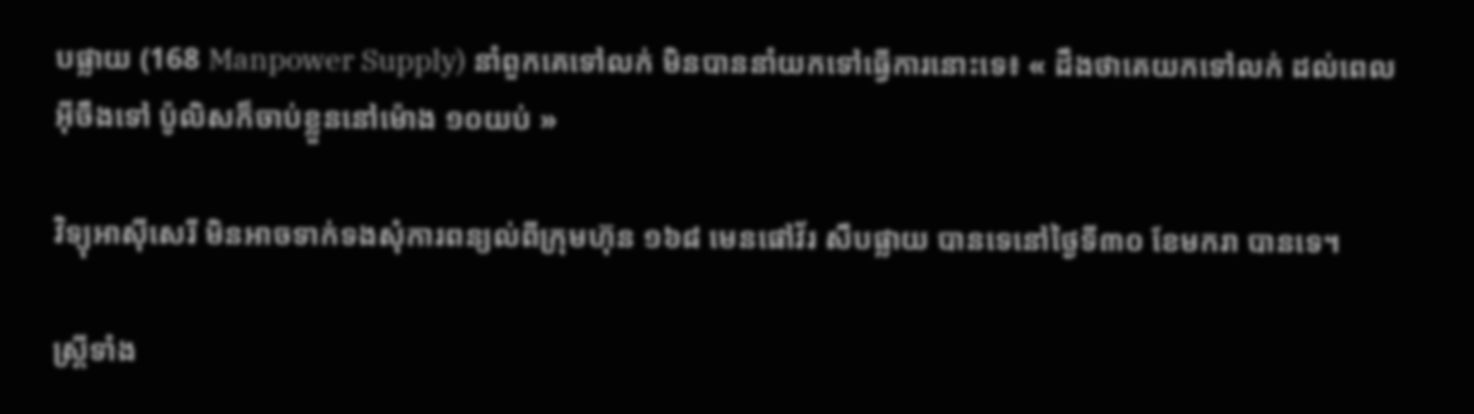បផ្លាយ (168 Manpower Supply) នាំពួកគេទៅលក់ មិនបាននាំយកទៅធ្វើការនោះទេ៖ « ដឹងថាគេយកទៅលក់ ដល់ពេលអ៊ីចឹងទៅ ប៉ូលិសក៏ចាប់ខ្លួននៅម៉ោង ១០យប់ »

វិទ្យុអាស៊ីសេរី មិនអាចទាក់ទងសុំការពន្យល់ពីក្រុមហ៊ុន ១៦៨ មេនផៅវ័រ សឹបផ្លាយ បានទេនៅថ្ងៃទី៣០ ខែមករា បានទេ។

ស្ត្រីទាំង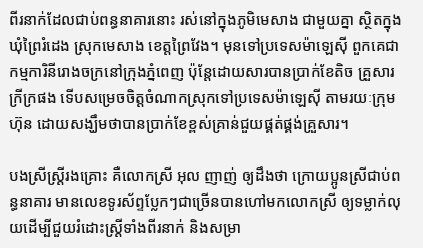ពីរនាក់ដែលជាប់ពន្ធនាគារនោះ រស់នៅក្នុងភូមិមេសាង ជាមួយគ្នា ស្ថិតក្នុងឃុំព្រៃរំដេង ស្រុកមេសាង ខេត្តព្រៃវែង។ មុនទៅប្រទេសម៉ាឡេស៊ី ពួកគេជាកម្មការិនីរោងចក្រនៅក្រុងភ្នំពេញ ប៉ុន្តែដោយសារបានប្រាក់ខែតិច គ្រួសារក្រីក្រផង ទើបសម្រេចចិត្តចំណាកស្រុកទៅប្រទេសម៉ាឡេស៊ី តាមរយៈក្រុមហ៊ុន ដោយសង្ឃឹមថាបានប្រាក់ខែខ្ពស់គ្រាន់ជួយផ្គត់ផ្គង់គ្រួសារ។

បងស្រីស្ត្រីរងគ្រោះ គឺលោកស្រី អុល ញាញ់ ឲ្យដឹងថា ក្រោយប្អូនស្រីជាប់ពន្ធនាគារ មានលេខទូរស័ព្ទប្លែកៗជាច្រើនបានហៅមកលោកស្រី ឲ្យទម្លាក់លុយដើម្បីជួយរំដោះស្ត្រីទាំងពីរនាក់ និងសម្រា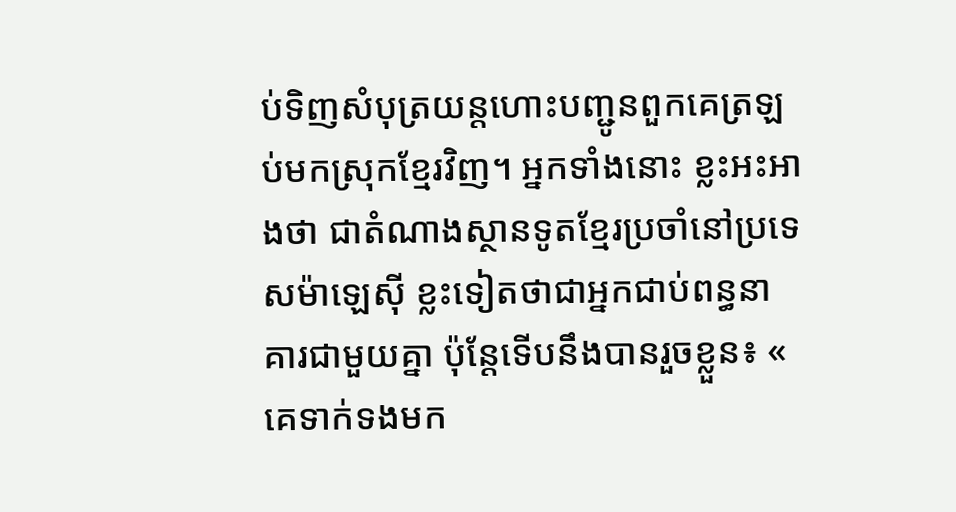ប់ទិញសំបុត្រយន្តហោះបញ្ជូនពួកគេត្រឡប់មកស្រុកខ្មែរវិញ។ អ្នកទាំងនោះ ខ្លះអះអាងថា ជាតំណាងស្ថានទូតខ្មែរប្រចាំនៅប្រទេសម៉ាឡេស៊ី ខ្លះទៀតថាជាអ្នកជាប់ពន្ធនាគារជាមួយគ្នា ប៉ុន្តែទើបនឹងបានរួចខ្លួន៖ « គេទាក់ទងមក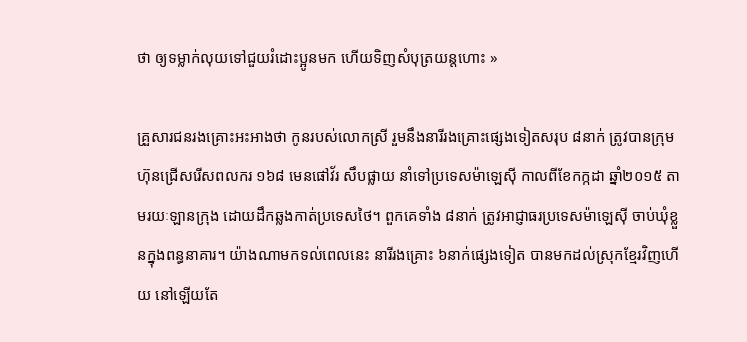ថា ឲ្យទម្លាក់លុយទៅជួយរំដោះប្អូនមក ហើយទិញសំបុត្រយន្តហោះ »

គ្រួសារជនរងគ្រោះអះអាងថា កូនរបស់លោកស្រី រួមនឹងនារីរងគ្រោះផ្សេងទៀតសរុប ៨នាក់ ត្រូវបានក្រុមហ៊ុនជ្រើសរើសពលករ ១៦៨ មេនផៅវ័រ សឹបផ្លាយ នាំទៅប្រទេសម៉ាឡេស៊ី កាលពីខែកក្កដា ឆ្នាំ២០១៥ តាមរយៈឡានក្រុង ដោយដឹកឆ្លងកាត់ប្រទេសថៃ។ ពួកគេទាំង ៨នាក់ ត្រូវអាជ្ញាធរប្រទេសម៉ាឡេស៊ី ចាប់ឃុំខ្លួនក្នុងពន្ធនាគារ។ យ៉ាងណាមកទល់ពេលនេះ នារីរងគ្រោះ ៦នាក់ផ្សេងទៀត បានមកដល់ស្រុកខ្មែរវិញហើយ នៅឡើយតែ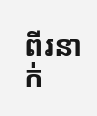ពីរនាក់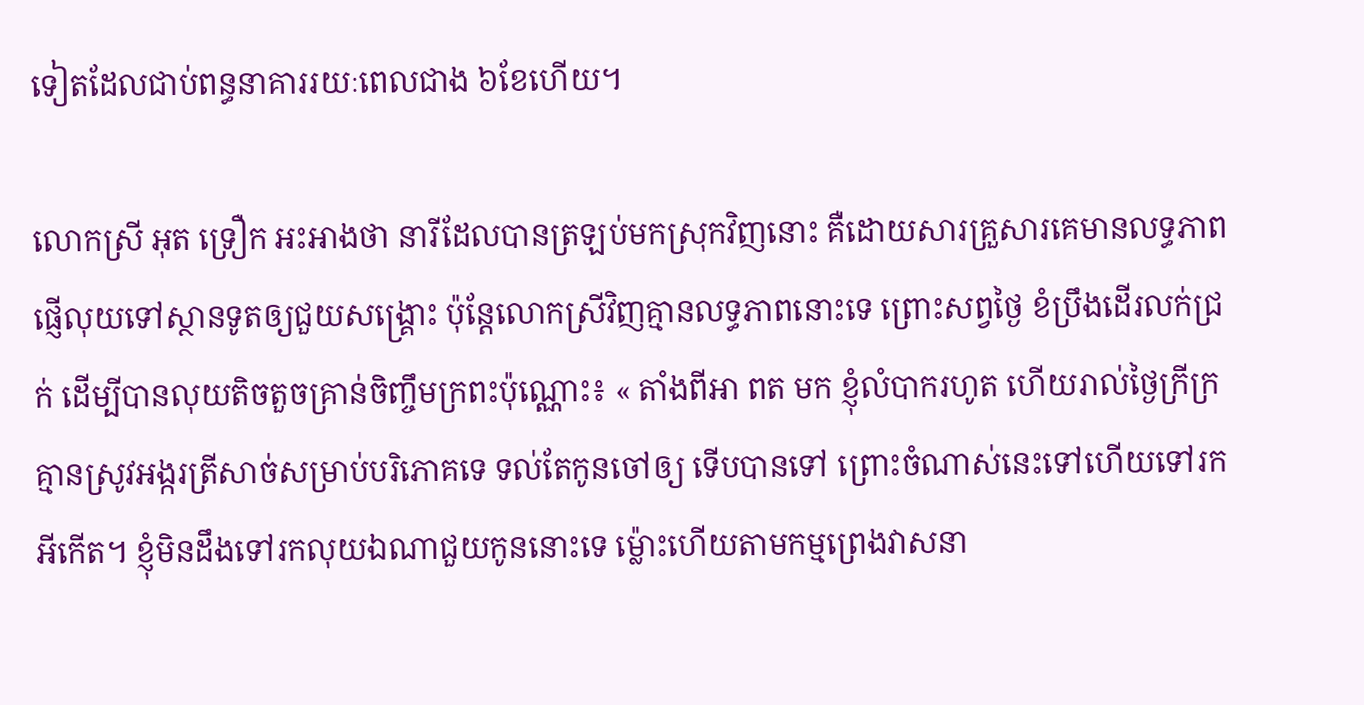ទៀតដែលជាប់ពន្ធនាគាររយៈពេលជាង ៦ខែហើយ។

លោកស្រី អុត ទ្រឿក អះអាងថា នារីដែលបានត្រឡប់មកស្រុកវិញនោះ គឺដោយសារគ្រួសារគេមានលទ្ធភាពផ្ញើលុយទៅស្ថានទូតឲ្យជួយសង្គ្រោះ ប៉ុន្តែលោកស្រីវិញគ្មានលទ្ធភាពនោះទេ ព្រោះសព្វថ្ងៃ ខំប្រឹងដើរលក់ជ្រក់ ដើម្បីបានលុយតិចតួចគ្រាន់ចិញ្ចឹមក្រពះប៉ុណ្ណោះ៖ « តាំងពីអា ពត មក ខ្ញុំលំបាករហូត ហើយរាល់ថ្ងៃក្រីក្រគ្មានស្រូវអង្ករត្រីសាច់សម្រាប់បរិភោគទេ ទល់តែកូនចៅឲ្យ ទើបបានទៅ ព្រោះចំណាស់នេះទៅហើយទៅរកអីកើត។ ខ្ញុំមិនដឹងទៅរកលុយឯណាជួយកូននោះទេ ម៉្លោះហើយតាមកម្មព្រេងវាសនា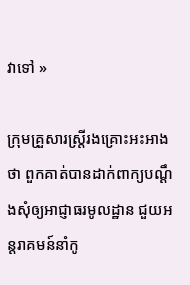វាទៅ »

ក្រុមគ្រួសារស្ត្រីរងគ្រោះអះអាងថា ពួកគាត់បានដាក់ពាក្យបណ្ដឹងសុំឲ្យអាជ្ញាធរមូលដ្ឋាន ជួយអន្តរាគមន៍នាំកូ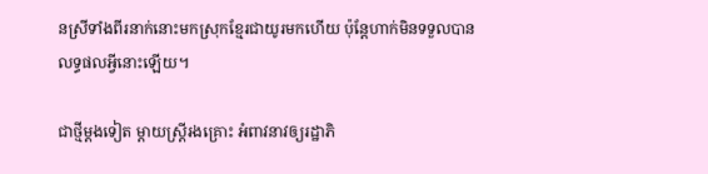នស្រីទាំងពីរនាក់នោះមកស្រុកខ្មែរជាយូរមកហើយ ប៉ុន្តែហាក់មិនទទួលបានលទ្ធផលអ្វីនោះឡើយ។

ជាថ្មីម្តងទៀត ម្តាយស្ត្រីរងគ្រោះ អំពាវនាវឲ្យរដ្ឋាភិ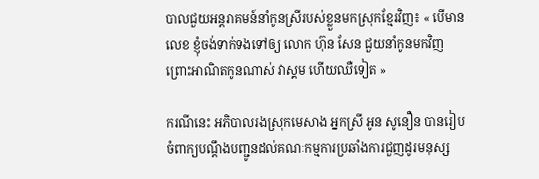បាលជួយអន្តរាគមន៍នាំកូនស្រីរបស់ខ្លួនមកស្រុកខ្មែរវិញ៖ « បើមានលេខ ខ្ញុំចង់ទាក់ទងទៅឲ្យ លោក ហ៊ុន សែន ជួយនាំកូនមកវិញ ព្រោះអាណិតកូនណាស់ វាស្គម ហើយឈឺទៀត »

ករណីនេះ អភិបាលរងស្រុកមេសាង អ្នកស្រី អូន សូនឿន បានរៀបចំពាក្យបណ្ដឹងបញ្ជូនដល់គណៈកម្មការប្រឆាំងការជួញដូរមនុស្ស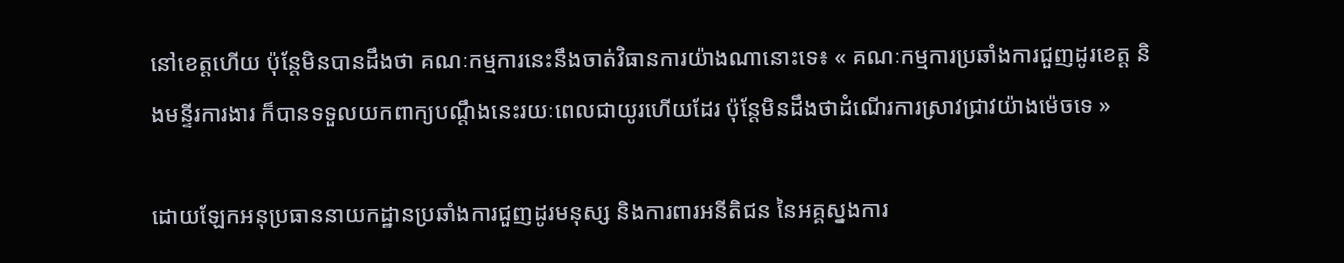នៅខេត្តហើយ ប៉ុន្តែមិនបានដឹងថា គណៈកម្មការនេះនឹងចាត់វិធានការយ៉ាងណានោះទេ៖ « គណៈកម្មការប្រឆាំងការជួញដូរខេត្ត និងមន្ទីរការងារ ក៏បានទទួលយកពាក្យបណ្ដឹងនេះរយៈពេលជាយូរហើយដែរ ប៉ុន្តែមិនដឹងថាដំណើរការស្រាវជ្រាវយ៉ាងម៉េចទេ »

ដោយឡែកអនុប្រធាននាយកដ្ឋានប្រឆាំងការជួញដូរមនុស្ស និងការពារអនីតិជន នៃអគ្គស្នងការ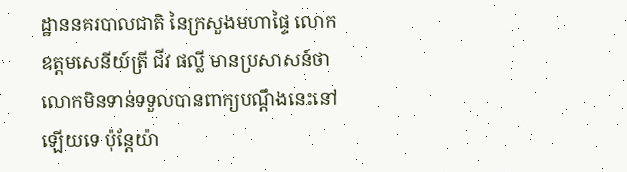ដ្ឋាននគរបាលជាតិ នៃក្រសួងមហាផ្ទៃ លោកឧត្តមសេនីយ៍ត្រី ជីវ ផល្លី មានប្រសាសន៍ថា លោកមិនទាន់ទទួលបានពាក្យបណ្ដឹងនេះនៅឡើយទេ ប៉ុន្តែយ៉ា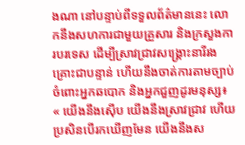ងណា នៅបន្ទាប់ពីទទួលព័ត៌មាននេះ លោកនឹងសហការជាមួយគ្រួសារ និងក្រសួងការបរទេស ដើម្បីស្រាវជ្រាវសង្គ្រោះនារីរងគ្រោះជាបន្ទាន់ ហើយនឹងចាត់ការតាមច្បាប់ចំពោះអ្នកឆបោក និងអ្នកជួញដូរមនុស្ស៖ « យើងនឹងស៊ើប យើងនឹងស្រាវជ្រាវ ហើយប្រសិនបើរកឃើញមែន យើងនឹងស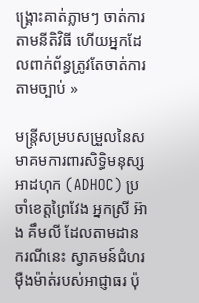ង្គ្រោះគាត់ភ្លាមៗ ចាត់ការតាមនីតិវិធី ហើយអ្នកដែលពាក់ព័ន្ធត្រូវតែចាត់ការតាមច្បាប់ »

មន្ត្រីសម្របសម្រួលនៃសមាគមការពារសិទ្ធិមនុស្សអាដហុក (ADHOC) ប្រចាំខេត្តព្រៃវែង អ្នកស្រី អ៊ាង គឹមលី ដែលតាមដានករណីនេះ ស្វាគមន៍ជំហរម៉ឺងម៉ាត់របស់អាជ្ញាធរ ប៉ុ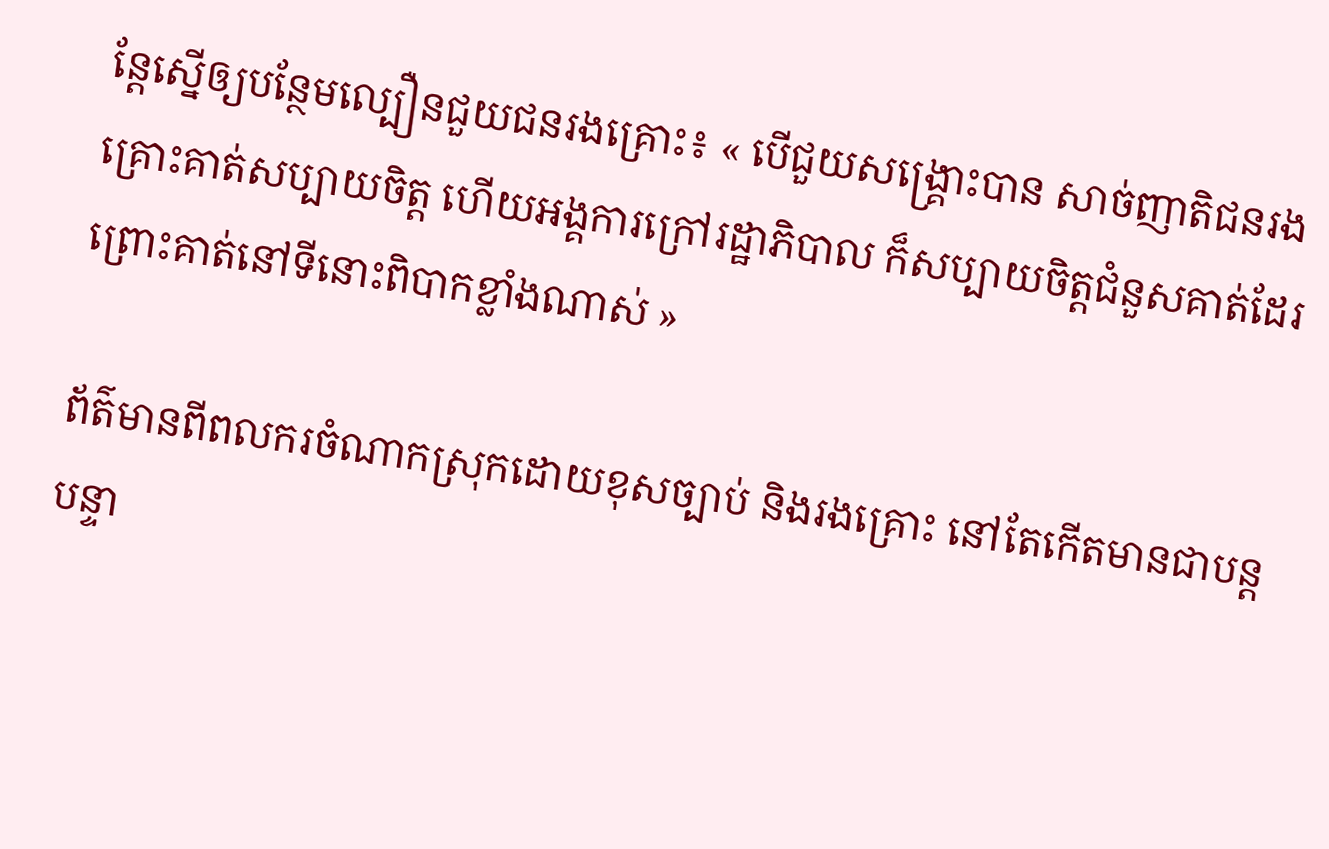ន្តែស្នើឲ្យបន្ថែមល្បឿនជួយជនរងគ្រោះ៖ « បើជួយសង្គ្រោះបាន សាច់ញាតិជនរងគ្រោះគាត់សប្បាយចិត្ត ហើយអង្គការក្រៅរដ្ឋាភិបាល ក៏សប្បាយចិត្តជំនួសគាត់ដែរ ព្រោះគាត់នៅទីនោះពិបាកខ្លាំងណាស់ »

ព័ត៌មានពីពលករចំណាកស្រុកដោយខុសច្បាប់ និងរងគ្រោះ នៅតែកើតមានជាបន្តបន្ទា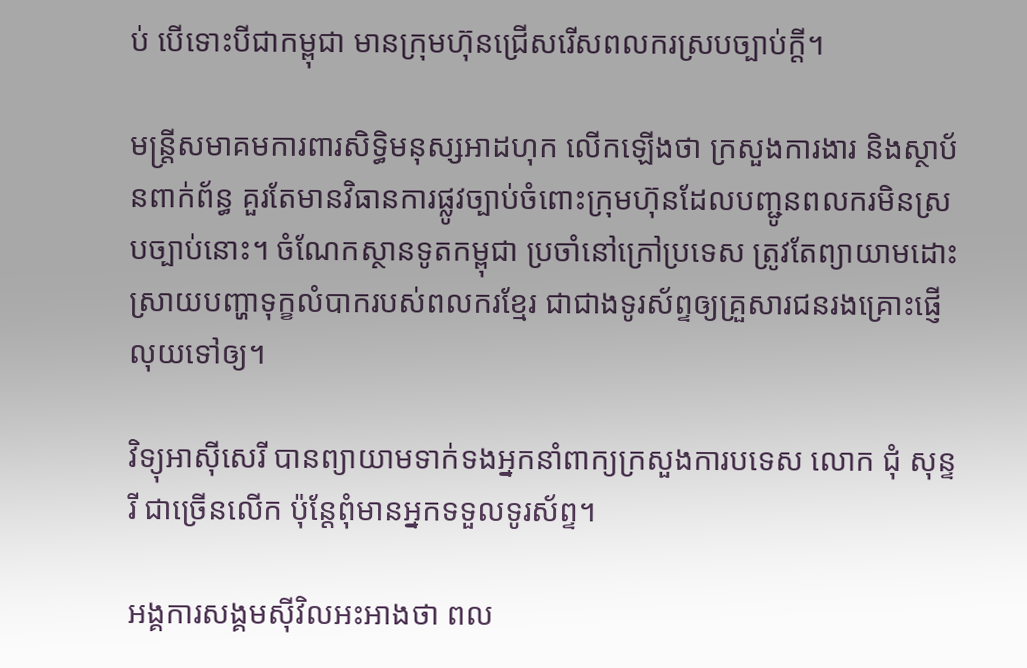ប់ បើទោះបីជាកម្ពុជា មានក្រុមហ៊ុនជ្រើសរើសពលករស្របច្បាប់ក្តី។

មន្ត្រីសមាគមការពារសិទ្ធិមនុស្សអាដហុក លើកឡើងថា ក្រសួងការងារ និងស្ថាប័នពាក់ព័ន្ធ គួរតែមានវិធានការផ្លូវច្បាប់ចំពោះក្រុមហ៊ុនដែលបញ្ជូនពលករមិនស្របច្បាប់នោះ។ ចំណែកស្ថានទូតកម្ពុជា ប្រចាំនៅក្រៅប្រទេស ត្រូវតែព្យាយាមដោះស្រាយបញ្ហាទុក្ខលំបាករបស់ពលករខ្មែរ ជាជាងទូរស័ព្ទឲ្យគ្រួសារជនរងគ្រោះផ្ញើលុយទៅឲ្យ។

វិទ្យុអាស៊ីសេរី បានព្យាយាមទាក់ទងអ្នកនាំពាក្យក្រសួងការបទេស លោក ជុំ សុន្ទរី ជាច្រើនលើក ប៉ុន្តែពុំមានអ្នកទទួលទូរស័ព្ទ។

អង្គការសង្គមស៊ីវិលអះអាងថា ពល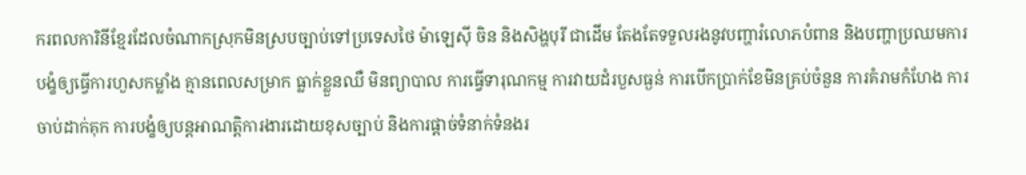ករពលការិនីខ្មែរដែលចំណាកស្រុកមិនស្របច្បាប់ទៅប្រទេសថៃ ម៉ាឡេស៊ី ចិន និងសិង្ហបុរី ជាដើម តែងតែទទួលរងនូវបញ្ហារំលោភបំពាន និងបញ្ហាប្រឈមការបង្ខំឲ្យធ្វើការហួសកម្លាំង គ្មានពេលសម្រាក ធ្លាក់ខ្លួនឈឺ មិនព្យាបាល ការធ្វើទារុណកម្ម ការវាយដំរបួសធ្ងន់ ការបើកប្រាក់ខែមិនគ្រប់ចំនួន ការគំរាមកំហែង ការចាប់ដាក់គុក ការបង្ខំឲ្យបន្តអាណត្តិការងារដោយខុសច្បាប់ និងការផ្តាច់ទំនាក់ទំនងរ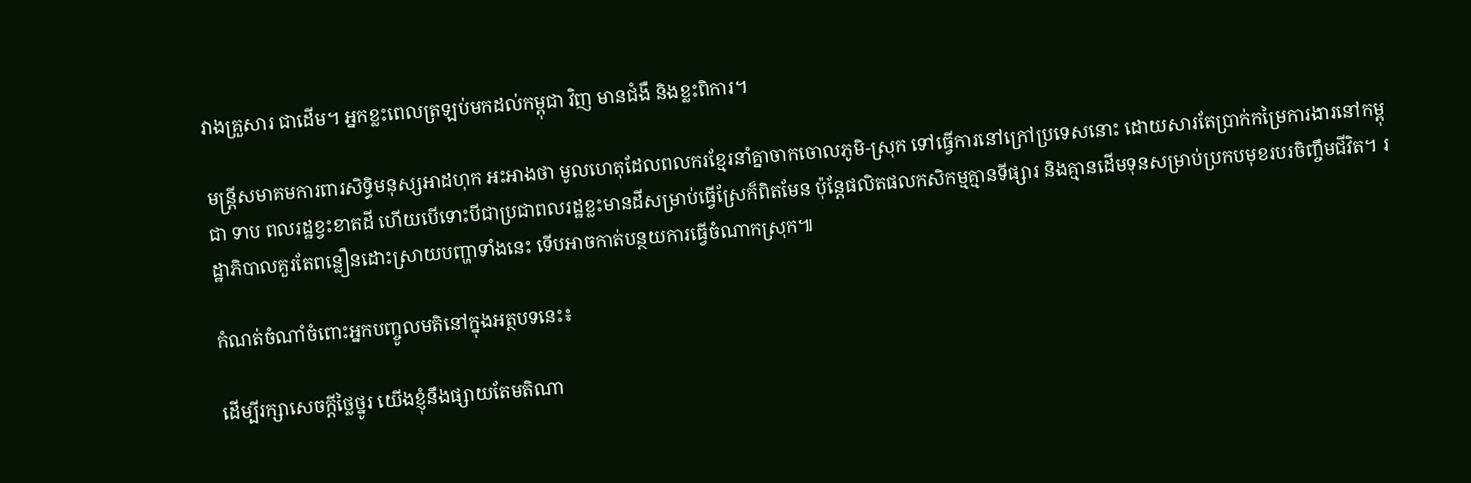វាងគ្រួសារ ជាដើម។ អ្នកខ្លះពេលត្រឡប់មកដល់កម្ពុជា វិញ មានជំងឺ និងខ្លះពិការ។

មន្ត្រីសមាគមការពារសិទ្ធិមនុស្សអាដហុក អះអាងថា មូលហេតុដែលពលករខ្មែរនាំគ្នាចាកចោលភូមិ-ស្រុក ទៅធ្វើការនៅក្រៅប្រទេសនោះ ដោយសារតែប្រាក់កម្រៃការងារនៅកម្ពុជា ទាប ពលរដ្ឋខ្វះខាតដី ហើយបើទោះបីជាប្រជាពលរដ្ឋខ្លះមានដីសម្រាប់ធ្វើស្រែក៏ពិតមែន ប៉ុន្តែផលិតផលកសិកម្មគ្មានទីផ្សារ និងគ្មានដើមទុនសម្រាប់ប្រកបមុខរបរចិញ្ចឹមជីវិត។ រដ្ឋាភិបាលគួរតែពន្លឿនដោះស្រាយបញ្ហាទាំងនេះ ទើបអាចកាត់បន្ថយការធ្វើចំណាកស្រុក៕

កំណត់ចំណាំចំពោះអ្នកបញ្ចូលមតិនៅក្នុងអត្ថបទនេះ៖

ដើម្បីរក្សាសេចក្ដីថ្លៃថ្នូរ យើងខ្ញុំនឹងផ្សាយតែមតិណា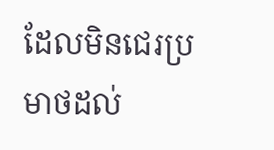ដែលមិនជេរប្រមាថដល់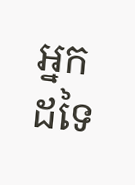អ្នកដទៃ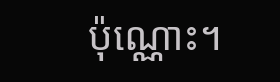ប៉ុណ្ណោះ។